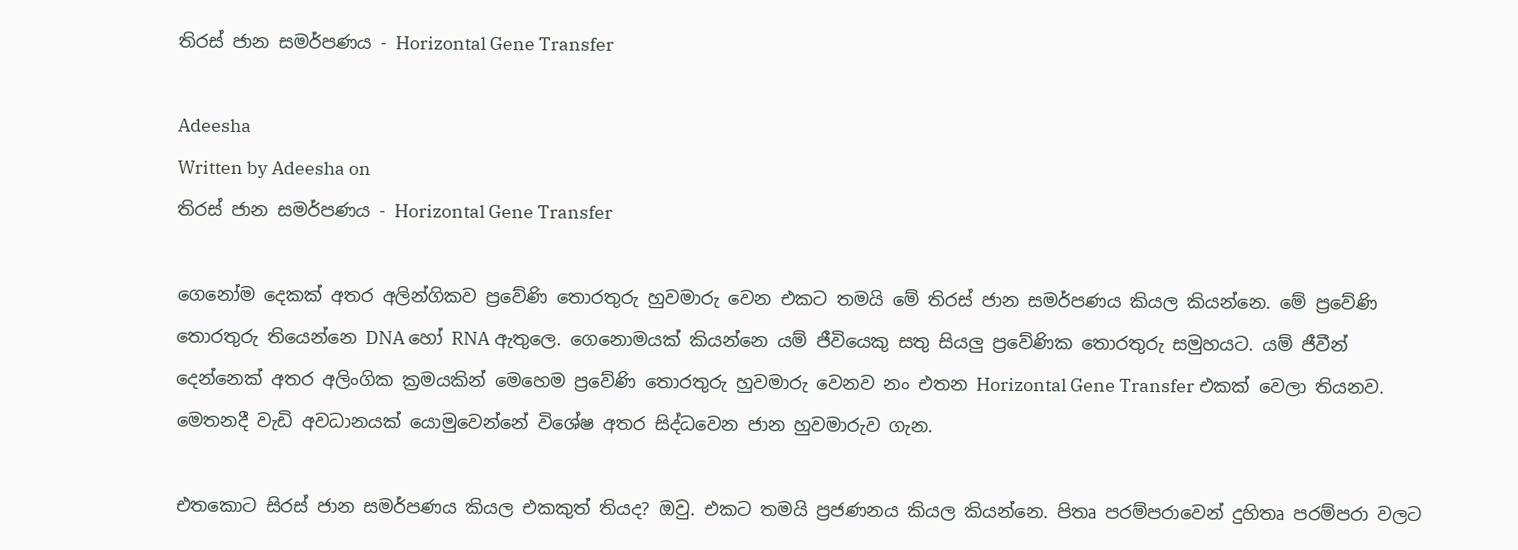තිරස් ජාන සමර්පණය - Horizontal Gene Transfer

Adeesha
Written by Adeesha on
තිරස් ජාන සමර්පණය - Horizontal Gene Transfer

ගෙනෝම දෙකක් අතර අලින්ගිකව ප්‍රවේණි තොරතුරු හුවමාරු වෙන එකට තමයි මේ තිරස් ජාන සමර්පණය කියල කියන්නෙ. මේ ප්‍රවේණි තොරතුරු තියෙන්නෙ DNA හෝ RNA ඇතුලෙ. ගෙනොමයක් කියන්නෙ යම් ජීවියෙකු සතු සියලු ප්‍රවේණික තොරතුරු සමුහයට. යම් ජීවීන් දෙන්නෙක් අතර අලිංගික ක්‍රමයකින් මෙහෙම ප්‍රවේණි තොරතුරු හුවමාරු වෙනව නං එතන Horizontal Gene Transfer එකක් වෙලා තියනව. මෙතනදී වැඩි අවධානයක් යොමුවෙන්නේ විශේෂ අතර සිද්ධවෙන ජාන හුවමාරුව ගැන.

එතකොට සිරස් ජාන සමර්පණය කියල එකකුත් තියද? ඔවු. එකට තමයි ප්‍රජණනය කියල කියන්නෙ. පිතෘ පරම්පරාවෙන් දුහිතෘ පරම්පරා වලට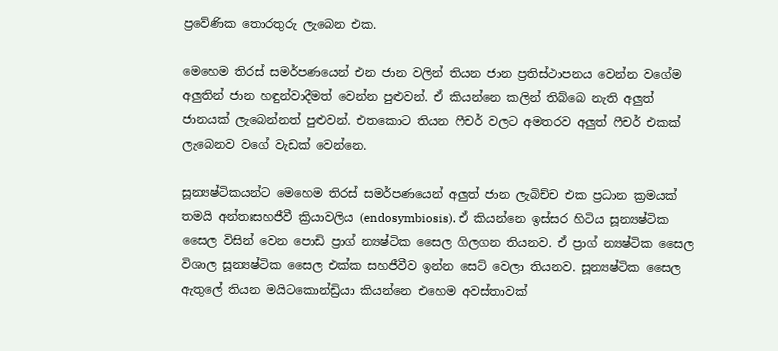ප්‍රවේණික තොරතුරු ලැබෙන එක.

මෙහෙම තිරස් සමර්පණයෙන් එන ජාන වලින් තියන ජාන ප්‍රතිස්ථාපනය වෙන්න වගේම අලුතින් ජාන හඳුන්වාදීමත් වෙන්න පුළුවන්. ඒ කියන්නෙ කලින් තිබ්බෙ නැති අලුත් ජානයක් ලැබෙන්නත් පුළුවන්. එතකොට තියන ෆීචර් වලට අමතරව අලුත් ෆීචර් එකක් ලැබෙනව වගේ වැඩක් වෙන්නෙ.

සූන්‍යෂ්ටිකයන්ට මෙහෙම තිරස් සමර්පණයෙන් අලුත් ජාන ලැබිච්ච එක ප්‍රධාන ක්‍රමයක් තමයි අන්තඃසහජීවී ක්‍රියාවලිය (endosymbiosis). ඒ කියන්නෙ ඉස්සර හිටිය සූන්‍යෂ්ටික සෛල විසින් වෙන පොඩි ප්‍රාග් න්‍යෂ්ටික සෛල ගිලගන තියනව. ඒ ප්‍රාග් න්‍යෂ්ටික සෛල විශාල සූන්‍යෂ්ටික සෛල එක්ක සහජීවීව ඉන්න සෙට් වෙලා තියනව. සූන්‍යෂ්ටික සෛල ඇතුලේ තියන මයිටකොන්ඩ්‍රියා කියන්නෙ එහෙම අවස්තාවක්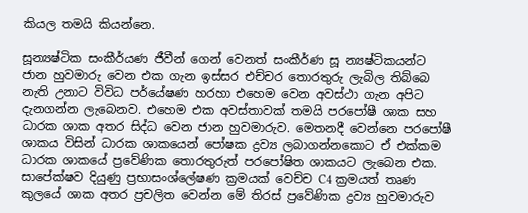කියල තමයි කියන්නෙ.

සූන්‍යෂ්ටික සංකීර්යණ ජීවීන් ගෙන් වෙනත් සංකීර්ණ සූ න්‍යෂ්ටිකයන්ට ජාන හුවමාරු වෙන එක ගැන ඉස්සර එච්චර තොරතුරු ලැබිල තිබ්බෙ නැති උනාට විවිධ පර්යේෂණ හරහා එහෙම වෙන අවස්ථා ගැන අපිට දැනගන්න ලැබෙනව. එහෙම එක අවස්තාවක් තමයි පරපෝෂී ශාක සහ ධාරක ශාක අතර සිද්ධ වෙන ජාන හුවමාරුව. මෙතනදී වෙන්නෙ පරපෝෂී ශාකය විසින් ධාරක ශාකයෙන් පෝෂක ද්‍රව්‍ය ලබාගන්නකොට ඒ එක්කම ධාරක ශාකයේ ප්‍රවේණික තොරතුරුත් පරපෝෂිත ශාකයට ලැබෙන එක. සාපේක්ෂව දියුණු ප්‍රභාසංශ්ලේෂණ ක්‍රමයක් වෙච්ච C4 ක්‍රමයත් තෘණ කුලයේ ශාක අතර ප්‍රචලිත වෙන්න මේ තිරස් ප්‍රවේණික ද්‍රව්‍ය හුවමාරුව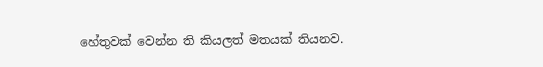හේතුවක් වෙන්න ති කියලත් මතයක් තියනව.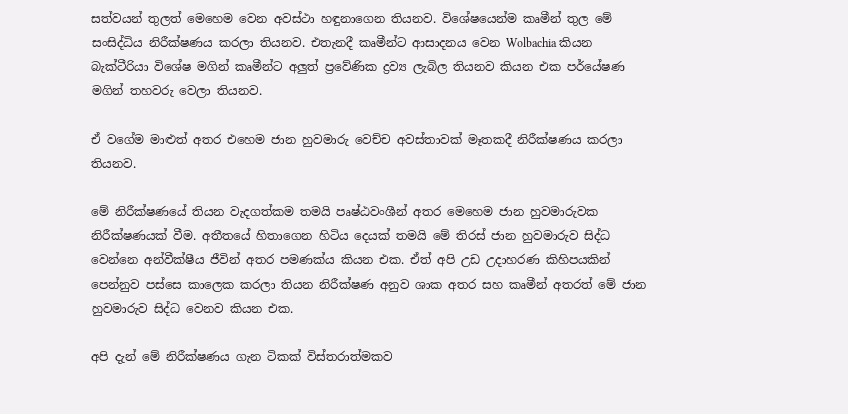සත්වයන් තුලත් මෙහෙම වෙන අවස්ථා හඳුනාගෙන තියනව. විශේෂයෙන්ම කෘමීන් තුල මේ සංසිද්ධිය නිරීක්ෂණය කරලා තියනව. එතැනදී කෘමීන්ට ආසාදනය වෙන Wolbachia කියන බැක්ටීරියා විශේෂ මගින් කෘමීන්ට අලුත් ප්‍රවේණික ද්‍රව්‍ය ලැබිල තියනව කියන එක පර්යේෂණ මගින් තහවරු වෙලා තියනව.

ඒ වගේම මාළුත් අතර එහෙම ජාන හුවමාරු වෙච්ච අවස්තාවක් මෑතකදී නිරීක්ෂණය කරලා තියනව.

මේ නිරීක්ෂණයේ තියන වැදගත්කම තමයි පෘෂ්ඨවංශීන් අතර මෙහෙම ජාන හුවමාරුවක නිරීක්ෂණයක් වීම. අතීතයේ හිතාගෙන හිටිය දෙයක් තමයි මේ තිරස් ජාන හුවමාරුව සිද්ධ වෙන්නෙ අන්වීක්ෂීය ජීවින් අතර පමණක්ය කියන එක. ඒත් අපි උඩ උදාහරණ කිහිපයකින් පෙන්නුව පස්සෙ කාලෙක කරලා තියන නිරීක්ෂණ අනුව ශාක අතර සහ කෘමීන් අතරත් මේ ජාන හුවමාරුව සිද්ධ වෙනව කියන එක.

අපි දැන් මේ නිරීක්ෂණය ගැන ටිකක් විස්තරාත්මකව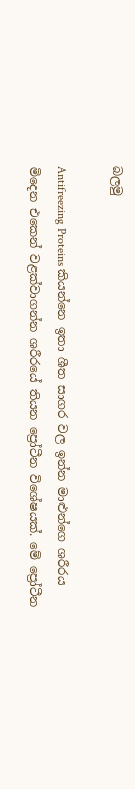බලමු

Antifreezing Proteins කියන්නෙ ඉතා ශීත සාගර වල ඉන්න මාළුන්ගෙ ශරීරය මිදෙන එකෙන් වළක්වාගන්න ශරීරයේ තියන ප්‍රෝටීන විශේෂයක්. මේ ප්‍රෝටීන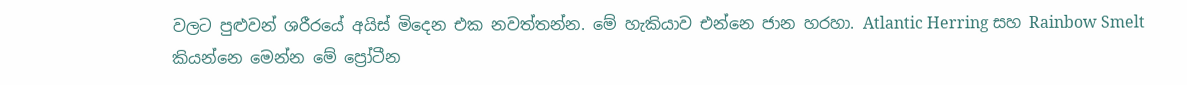වලට පුළුවන් ශරීරයේ අයිස් මිදෙන එක නවත්තන්න. මේ හැකියාව එන්නෙ ජාන හරහා. Atlantic Herring සහ Rainbow Smelt කියන්නෙ මෙන්න මේ ප්‍රෝටීන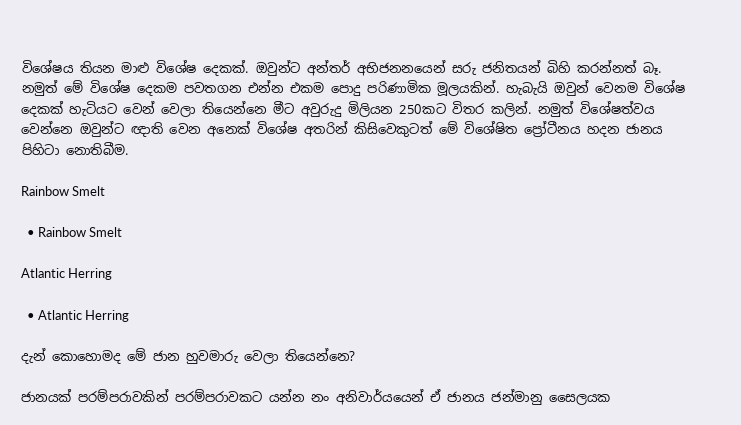විශේෂය තියන මාළු විශේෂ දෙකක්. ඔවුන්ට අන්තර් අභිජනනයෙන් සරු ජනිතයන් බිහි කරන්නත් බෑ. නමුත් මේ විශේෂ දෙකම පවතගන එන්න එකම පොදු පරිණාමික මූලයකින්. හැබැයි ඔවුන් වෙනම විශේෂ දෙකක් හැටියට වෙන් වෙලා තියෙන්නෙ මීට අවුරුදු මිලියන 250කට විතර කලින්. නමුත් විශේෂත්වය වෙන්නෙ ඔවුන්ට ඥාති වෙන අනෙක් විශේෂ අතරින් කිසිවෙකුටත් මේ විශේෂිත ප්‍රෝටීනය හදන ජානය පිහිටා නොතිබීම.

Rainbow Smelt

  • Rainbow Smelt

Atlantic Herring

  • Atlantic Herring

දැන් කොහොමද මේ ජාන හුවමාරු වෙලා තියෙන්නෙ?

ජානයක් පරම්පරාවකින් පරම්පරාවකට යන්න නං අනිවාර්යයෙන් ඒ ජානය ජන්මානු සෛලයක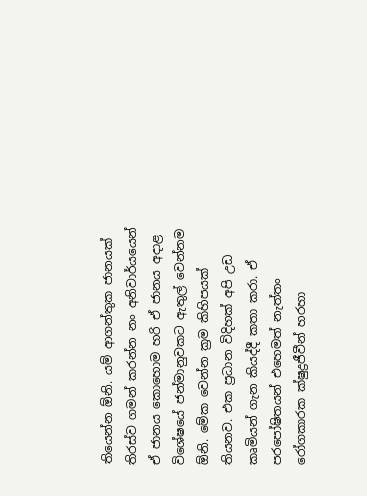තියෙන්න ඕනි. යම් ආගන්තුක ජානයක් තිරස්ව ගමන් කරන්න නං අනිවාර්යයෙන් ඒ ජානය කොහොම හරි ඒ ජානය අදාළ විශේෂයේ ජන්මානුවකට ඇතුල් වෙන්නම ඕනි. මේක වෙන්න ක්‍රම කිහිපයක් තියනව. එක ප්‍රධාන විදිහක් අපි උඩ කෘමියන් ගැන කියද්දී කතා කරා. ඒ පරපෝෂිතයන් එහෙමත් නැත්තං රෝගකාරක ක්ෂුද්‍රජීවීන් හරහා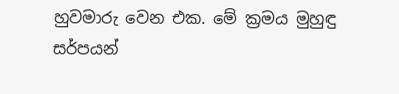හුවමාරු වෙන එක. මේ ක්‍රමය මුහුඳු සර්පයන්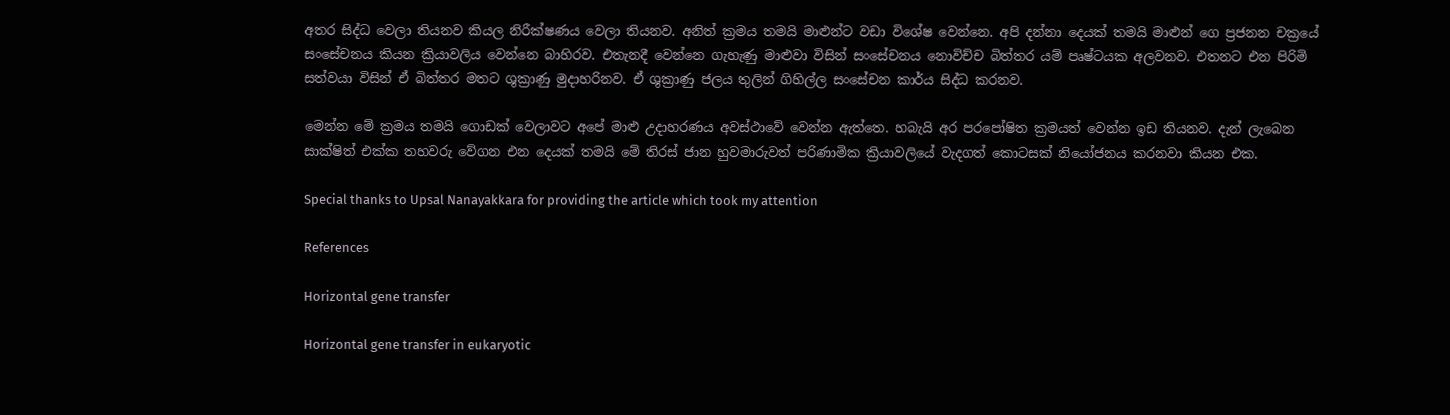අතර සිද්ධ වෙලා තියනව කියල නිරීක්ෂණය වෙලා තියනව. අනිත් ක්‍රමය තමයි මාළුන්ට වඩා විශේෂ වෙන්නෙ. අපි දන්නා දෙයක් තමයි මාළුන් ගෙ ප්‍රජනන චක්‍රයේ සංසේචනය කියන ක්‍රියාවලිය වෙන්නෙ බාහිරව. එතැනදී වෙන්නෙ ගැහැණු මාළුවා විසින් සංසේචනය නොවිච්ච බිත්තර යම් පෘෂ්ටයක අලවනව. එතනට එන පිරිමි සත්වයා විසින් ඒ බිත්තර මතට ශුක්‍රාණු මුදාහරිනව. ඒ ශුක්‍රාණු ජලය තුලින් ගිහිල්ල සංසේචන කාර්ය සිද්ධ කරනව.

මෙන්න මේ ක්‍රමය තමයි ගොඩක් වෙලාවට අපේ මාළු උදාහරණය අවස්ථාවේ වෙන්න ඇත්තෙ. හබැයි අර පරපෝෂිත ක්‍රමයත් වෙන්න ඉඩ තියනව. දැන් ලැබෙන සාක්ෂිත් එක්ක තහවරු වේගන එන දෙයක් තමයි මේ තිරස් ජාන හුවමාරුවත් පරිණාමික ක්‍රියාවලියේ වැදගත් කොටසක් නියෝජනය කරනවා කියන එක.

Special thanks to Upsal Nanayakkara for providing the article which took my attention

References

Horizontal gene transfer

Horizontal gene transfer in eukaryotic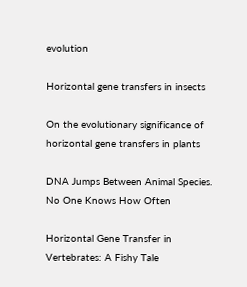evolution

Horizontal gene transfers in insects

On the evolutionary significance of horizontal gene transfers in plants

DNA Jumps Between Animal Species. No One Knows How Often

Horizontal Gene Transfer in Vertebrates: A Fishy Tale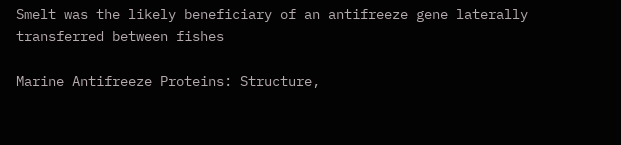Smelt was the likely beneficiary of an antifreeze gene laterally transferred between fishes

Marine Antifreeze Proteins: Structure,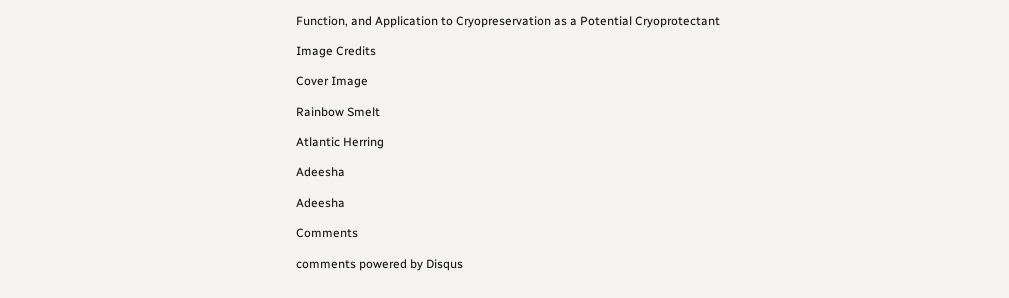Function, and Application to Cryopreservation as a Potential Cryoprotectant

Image Credits

Cover Image

Rainbow Smelt

Atlantic Herring

Adeesha

Adeesha

Comments

comments powered by Disqus